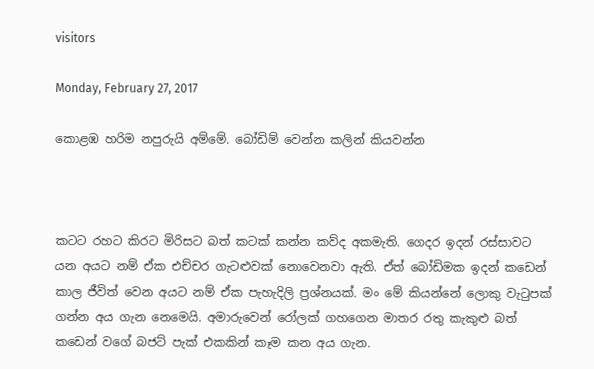visitors

Monday, February 27, 2017

කොළඹ හරිම නපුරුයි අම්මේ. බෝඩිම් වෙන්න කලින් කියවන්න



කටට රහට කිරට මිරිසට බත් කටක් කන්න කව්ද අකමැති. ගෙදර ඉදන් රස්සාවට යන අයට නම් ඒක එච්චර ගැටළුවක් නොවෙනවා ඇති. ඒත් බෝඩිමක ඉදන් කඩෙන් කාල ජීවිත් වෙන අයට නම් ඒක පැහැදිලි ප්‍රශ්නයක්. මං මේ කියන්නේ ලොකු වැටුපක් ගන්න අය ගැන නෙමෙයි. අමාරුවෙන් රෝලක් ගහගෙන මාතර රතු කැකුළු බත් කඩෙන් වගේ බජට් පැක් එකකින් කෑම කන අය ගැන.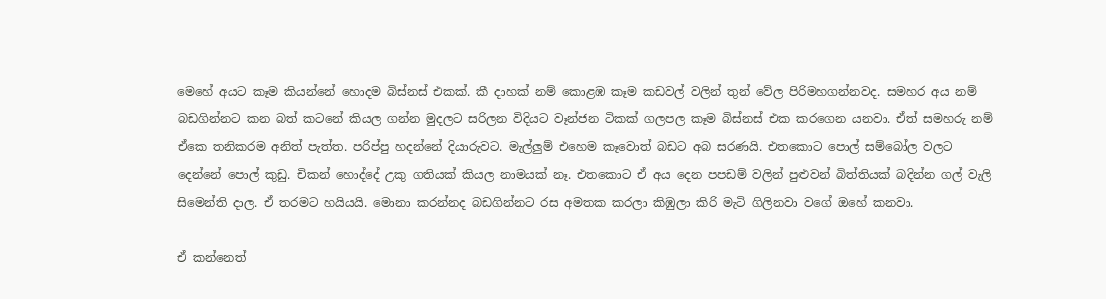මෙහේ අයට කෑම කියන්නේ හොදම බිස්නස් එකක්. කී දාහක් නම් කොළඹ කෑම කඩවල් වලින් තුන් වේල පිරිමහගන්නවද. සමහර අය නම් බඩගින්නට කන බත් කටනේ කියල ගන්න මුදලට සරිලන විදියට වෑන්ජන ටිකක් ගලපල කෑම බිස්නස් එක කරගෙන යනවා. ඒත් සමහරු නම් ඒකෙ තනිකරම අනිත් පැත්ත. පරිප්පු හදන්නේ දියාරුවට. මැල්ලුම් එහෙම කෑවොත් බඩට අබ සරණයි. එතකොට පොල් සම්බෝල වලට දෙන්නේ පොල් කුඩු. චිකන් හොද්දේ උකු ගතියක් කියල නාමයක් නෑ. එතකොට ඒ අය දෙන පපඩම් වලින් පුළුවන් බිත්තියක් බදින්න ගල් වැලි සිමෙන්ති දාල. ඒ තරමට හයියයි. මොනා කරන්නද බඩගින්නට රස අමතක කරලා කිඹුලා කිරි මැටි ගිලිනවා වගේ ඔහේ කනවා.

ඒ කන්නෙත්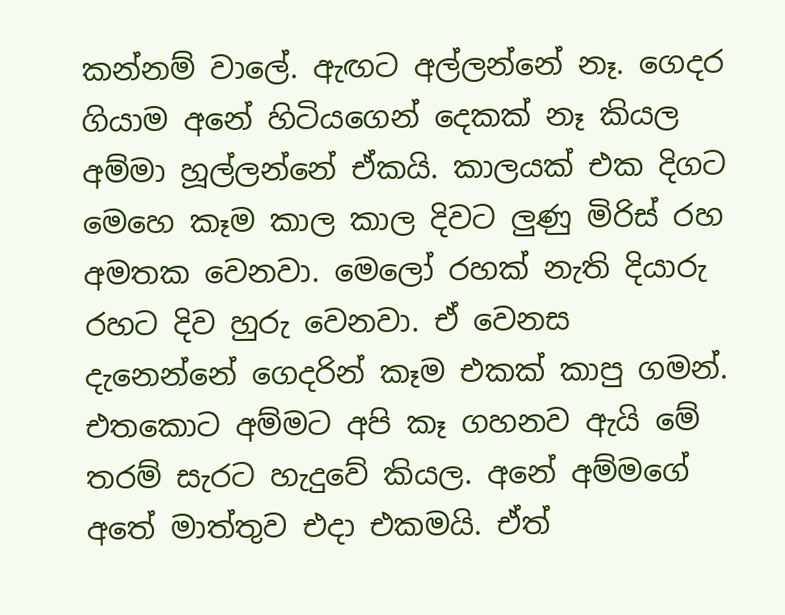කන්නම් වාලේ. ඇඟට අල්ලන්නේ නෑ. ගෙදර ගියාම අනේ හිටියගෙන් දෙකක් නෑ කියල අම්මා හූල්ලන්නේ ඒකයි. කාලයක් එක දිගට මෙහෙ කෑම කාල කාල දිවට ලුණු මිරිස් රහ අමතක වෙනවා. මෙලෝ රහක් නැති දියාරු රහට දිව හුරු වෙනවා. ඒ වෙනස දැනෙන්නේ ගෙදරින් කෑම එකක් කාපු ගමන්. එතකොට අම්මට අපි කෑ ගහනව ඇයි මේ තරම් සැරට හැදුවේ කියල. අනේ අම්මගේ අතේ මාත්තුව එදා එකමයි. ඒත්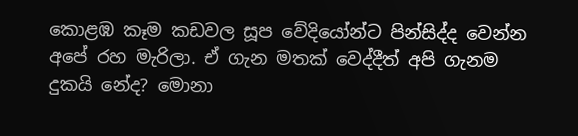කොළඹ කෑම කඩවල සූප වේදියෝන්ට පින්සිද්ද වෙන්න අපේ රහ මැරිලා. ඒ ගැන මතක් වෙද්දීත් අපි ගැනම දුකයි නේද? මොනා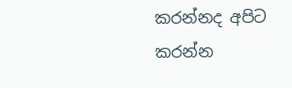කරන්නද අපිට කරන්න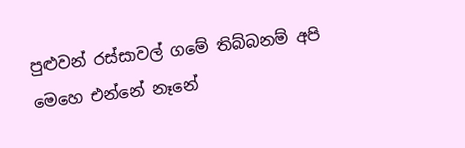පුළුවන් රස්සාවල් ගමේ තිබ්බනම් අපි මෙහෙ එන්නේ නෑනේ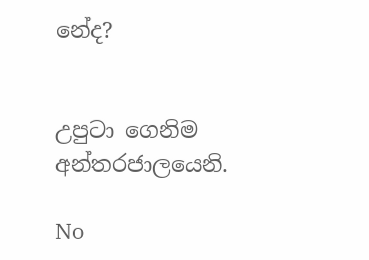නේද?


උපුටා ගෙනිම අන්තරජාලයෙනි.

No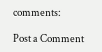comments:

Post a Comment